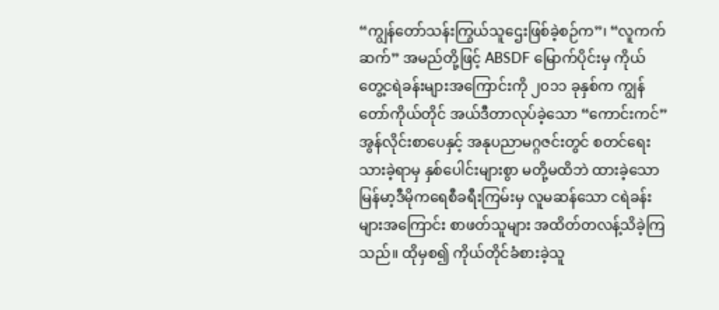“ကျွန်တော်သန်းကြွယ်သူဌေးဖြစ်ခဲ့စဉ်က”၊ “လူကက်ဆက်” အမည်တို့ဖြင့် ABSDF မြောက်ပိုင်းမှ ကိုယ်တွေ့ငရဲခန်းများအကြောင်းကို ၂၀၁၁ ခုနှစ်က ကျွန်တော်ကိုယ်တိုင် အယ်ဒီတာလုပ်ခဲ့သော “ကောင်းကင်” အွန်လိုင်းစာပေနှင့် အနုပညာမဂ္ဂဇင်းတွင် စတင်ရေးသားခဲ့ရာမှ နှစ်ပေါင်းများစွာ မတို့မထိဘဲ ထားခဲ့သော မြန်မာ့ဒီမိုကရေစီခရီးကြမ်းမှ လူမဆန်သော ငရဲခန်းများအကြောင်း စာဖတ်သူများ အထိတ်တလန့်သိခဲ့ကြသည်။ ထိုမှစ၍ ကိုယ်တိုင်ခံစားခဲ့သူ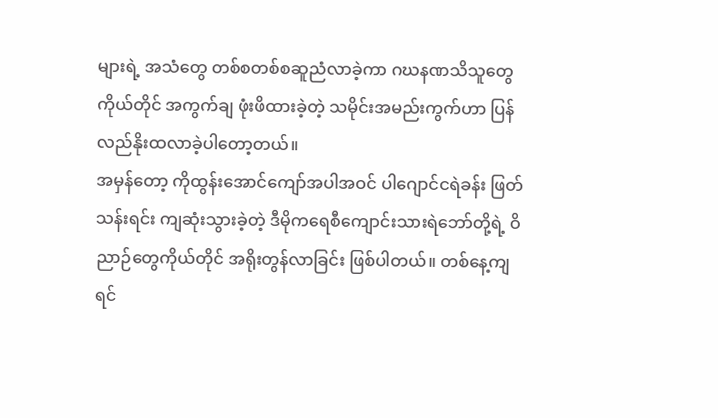များရဲ့ အသံတွေ တစ်စတစ်စဆူညံလာခဲ့ကာ ဂဃနဏသိသူတွေကိုယ်တိုင် အကွက်ချ ဖုံးဖိထားခဲ့တဲ့ သမိုင်းအမည်းကွက်ဟာ ပြန်လည်နိုးထလာခဲ့ပါတော့တယ်။
အမှန်တော့ ကိုထွန်းအောင်ကျော်အပါအဝင် ပါဂျောင်ငရဲခန်း ဖြတ်သန်းရင်း ကျဆုံးသွားခဲ့တဲ့ ဒီမိုကရေစီကျောင်းသားရဲဘော်တို့ရဲ့ ဝိညာဉ်တွေကိုယ်တိုင် အရိုးတွန်လာခြင်း ဖြစ်ပါတယ်။ တစ်နေ့ကျရင်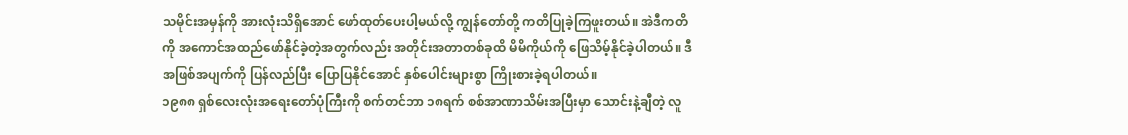သမိုင်းအမှန်ကို အားလုံးသိရှိအောင် ဖော်ထုတ်ပေးပါ့မယ်လို့ ကျွန်တော်တို့ ကတိပြုခဲ့ကြဖူးတယ်။ အဲဒီကတိကို အကောင်အထည်ဖော်နိုင်ခဲ့တဲ့အတွက်လည်း အတိုင်းအတာတစ်ခုထိ မိမိကိုယ်ကို ဖြေသိမ့်နိုင်ခဲ့ပါတယ်။ ဒီအဖြစ်အပျက်ကို ပြန်လည်ပြီး ပြောပြနိုင်အောင် နှစ်ပေါင်းများစွာ ကြိုးစားခဲ့ရပါတယ်။
၁၉၈၈ ရှစ်လေးလုံးအရေးတော်ပုံကြီးကို စက်တင်ဘာ ၁၈ရက် စစ်အာဏာသိမ်းအပြီးမှာ သောင်းနဲ့ချီတဲ့ လူ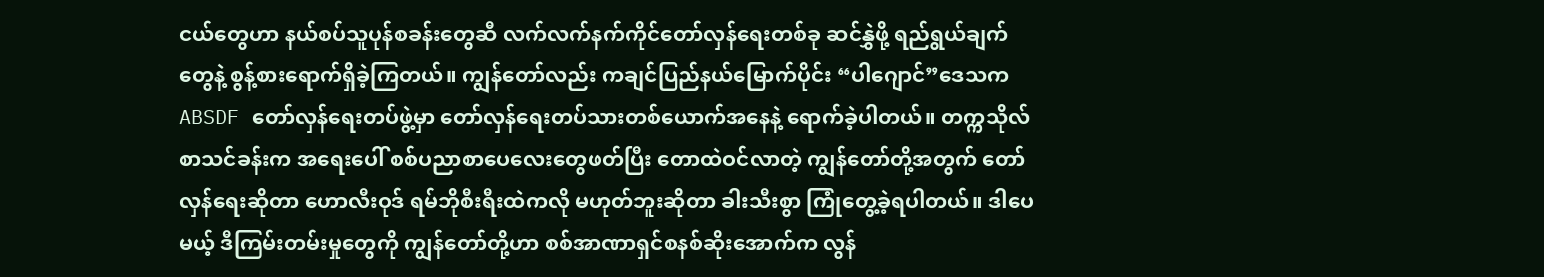ငယ်တွေဟာ နယ်စပ်သူပုန်စခန်းတွေဆီ လက်လက်နက်ကိုင်တော်လှန်ရေးတစ်ခု ဆင်နွှဲဖို့ ရည်ရွယ်ချက်တွေနဲ့ စွန့်စားရောက်ရှိခဲ့ကြတယ်။ ကျွန်တော်လည်း ကချင်ပြည်နယ်မြောက်ပိုင်း “ပါဂျောင်”ဒေသက ABSDF တော်လှန်ရေးတပ်ဖွဲ့မှာ တော်လှန်ရေးတပ်သားတစ်ယောက်အနေနဲ့ ရောက်ခဲ့ပါတယ်။ တက္ကသိုလ်စာသင်ခန်းက အရေးပေါ် စစ်ပညာစာပေလေးတွေဖတ်ပြီး တောထဲဝင်လာတဲ့ ကျွန်တော်တို့အတွက် တော်လှန်ရေးဆိုတာ ဟောလီးဝုဒ် ရမ်ဘိုစီးရီးထဲကလို မဟုတ်ဘူးဆိုတာ ခါးသီးစွာ ကြုံတွေ့ခဲ့ရပါတယ်။ ဒါပေမယ့် ဒီကြမ်းတမ်းမှုတွေကို ကျွန်တော်တို့ဟာ စစ်အာဏာရှင်စနစ်ဆိုးအောက်က လွန်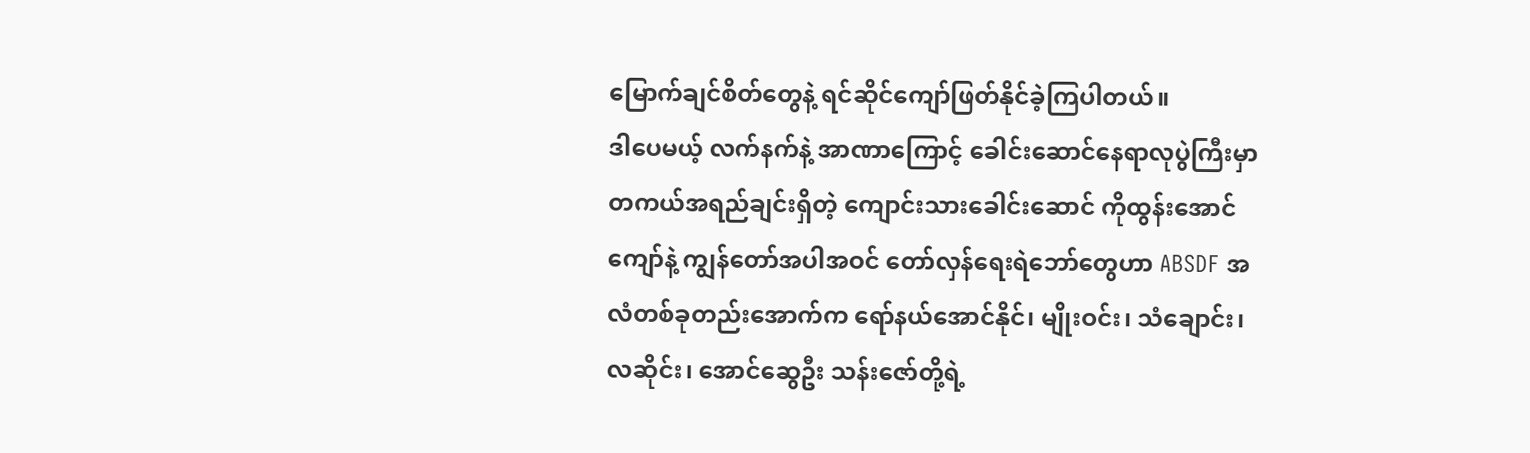မြောက်ချင်စိတ်တွေနဲ့ ရင်ဆိုင်ကျော်ဖြတ်နိုင်ခဲ့ကြပါတယ်။
ဒါပေမယ့် လက်နက်နဲ့ အာဏာကြောင့် ခေါင်းဆောင်နေရာလုပွဲကြီးမှာ တကယ်အရည်ချင်းရှိတဲ့ ကျောင်းသားခေါင်းဆောင် ကိုထွန်းအောင်ကျော်နဲ့ ကျွန်တော်အပါအဝင် တော်လှန်ရေးရဲဘော်တွေဟာ ABSDF အလံတစ်ခုတည်းအောက်က ရော်နယ်အောင်နိုင်၊ မျိုးဝင်း၊ သံချောင်း၊ လဆိုင်း၊ အောင်ဆွေဦး သန်းဇော်တို့ရဲ့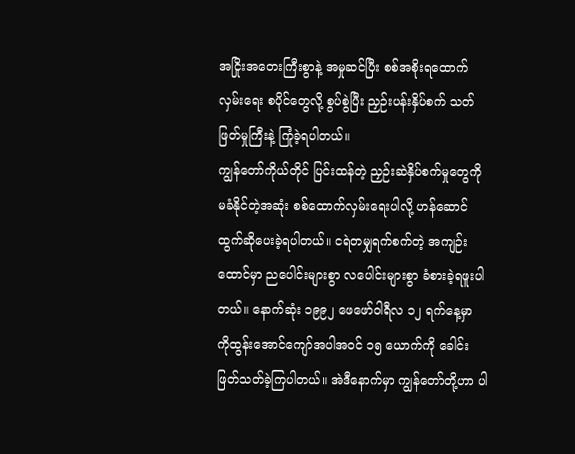အငြိုးအတေးကြီးစွာနဲ့ အမှုဆင်ပြီး စစ်အစိုးရထောက်လှမ်းရေး စပိုင်တွေလို့ စွပ်စွဲပြီး ညှဉ်းပန်းနှိပ်စက် သတ်ဖြတ်မှုကြီးနဲ့ ကြုံခဲ့ရပါတယ်။
ကျွန်တော်ကိုယ်တိုင် ပြင်းထန်တဲ့ ညှဉ်းဆဲနှိပ်စက်မှုတွေကို မခံနိုင်တဲ့အဆုံး စစ်ထောက်လှမ်းရေးပါလို့ ဟန်ဆောင်ထွက်ဆိုပေးခဲ့ရပါတယ်။ ငရဲတမျှရက်စက်တဲ့ အကျဉ်းထောင်မှာ ညပေါင်းများစွာ လပေါင်းများစွာ ခံစားခဲ့ရဖူးပါတယ်။ နောက်ဆုံး ၁၉၉၂ ဖေဖော်ဝါရီလ ၁၂ ရက်နေ့မှာ ကိုထွန်းအောင်ကျော်အပါအဝင် ၁၅ ယောက်ကို ခေါင်းဖြတ်သတ်ခဲ့ကြပါတယ်။ အဲဒီနောက်မှာ ကျွန်တော်တို့ဟာ ပါ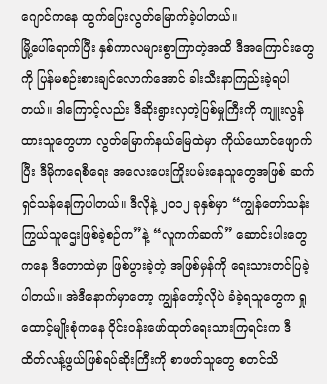ဂျောင်ကနေ ထွက်ပြေးလွတ်မြောက်ခဲ့ပါတယ်။
မြို့ပေါ်ရောက်ပြီး နှစ်ကာလများစွာကြာတဲ့အထိ ဒီအကြောင်းတွေကို ပြန်မစဉ်းစားချင်လောက်အောင် ခါးသီးနာကြည်းခဲ့ရပါတယ်။ ဒါကြောင့်လည်း ဒီဆိုးရွားလှတဲ့ပြစ်မှုကြီးကို ကျူးလွန်ထားသူတွေဟာ လွတ်မြောက်နယ်မြေထဲမှာ ကိုယ်ယောင်ဖျောက်ပြီး ဒီမိုကရေစီရေး အလေးပေးကြိုးပမ်းနေသူတွေအဖြစ် ဆက်ရှင်သန်နေကြပါတယ်။ ဒီလိုနဲ့ ၂၀၁၂ ခုနှစ်မှာ “ကျွန်တော်သန်းကြွယ်သူဌေးဖြစ်ခဲ့စဉ်က”နဲ့ “လူကက်ဆက်” ဆောင်းပါးတွေကနေ ဒီတောထဲမှာ ဖြစ်ပွားခဲ့တဲ့ အဖြစ်မှန်ကို ရေးသားတင်ပြခဲ့ပါတယ်။ အဲဒီနောက်မှာတော့ ကျွန်တော့်လိုပဲ ခံခဲ့ရသူတွေက ရှုထောင့်မျိုးစုံကနေ ဝိုင်းဝန်းဖော်ထုတ်ရေးသားကြရင်းက ဒီထိတ်လန့်ဖွယ်ဖြစ်ရပ်ဆိုးကြီးကို စာဖတ်သူတွေ စတင်သိ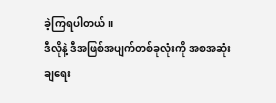ခဲ့ကြရပါတယ်။
ဒီလိုနဲ့ ဒီအဖြစ်အပျက်တစ်ခုလုံးကို အစအဆုံး ချရေး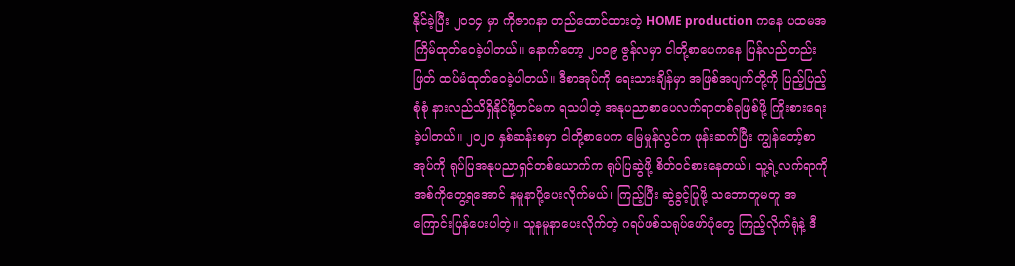နိုင်ခဲ့ပြီး ၂၀၁၄ မှာ ကိုဇာဂနာ တည်ထောင်ထားတဲ့ HOME production ကနေ ပထမအကြိမ်ထုတ်ဝေခဲ့ပါတယ်။ နောက်တော့ ၂၀၁၉ ဇွန်လမှာ ငါတို့စာပေကနေ ပြန်လည်တည်းဖြတ် ထပ်မံထုတ်ဝေခဲ့ပါတယ်။ ဒီစာအုပ်ကို ရေးသားချိန်မှာ အဖြစ်အပျက်တို့ကို ပြည့်ပြည့်စုံစုံ နားလည်သိရှိနိုင်ဖို့တင်မက ရသပါတဲ့ အနုပညာစာပေလက်ရာတစ်ခုဖြစ်ဖို့ ကြိုးစားရေးခဲ့ပါတယ်။ ၂၀၂၀ နှစ်ဆန်းစမှာ ငါတို့စာပေက မြေမှုန်လွင်က ဖုန်းဆက်ပြီး ကျွန်တော့်စာအုပ်ကို ရုပ်ပြအနုပညာရှင်တစ်ယောက်က ရုပ်ပြဆွဲဖို့ စိတ်ဝင်စားနေတယ်၊ သူ့ရဲ့လက်ရာကို အစ်ကိုတွေ့ရအောင် နမူနာပို့ပေးလိုက်မယ်၊ ကြည့်ပြီး ဆွဲခွင့်ပြုဖို့ သဘောတူမတူ အကြောင်းပြန်ပေးပါတဲ့။ သူနမူနာပေးလိုက်တဲ့ ဂရပ်ဖစ်သရုပ်ဖော်ပုံတွေ ကြည့်လိုက်ရုံနဲ့ ဒီ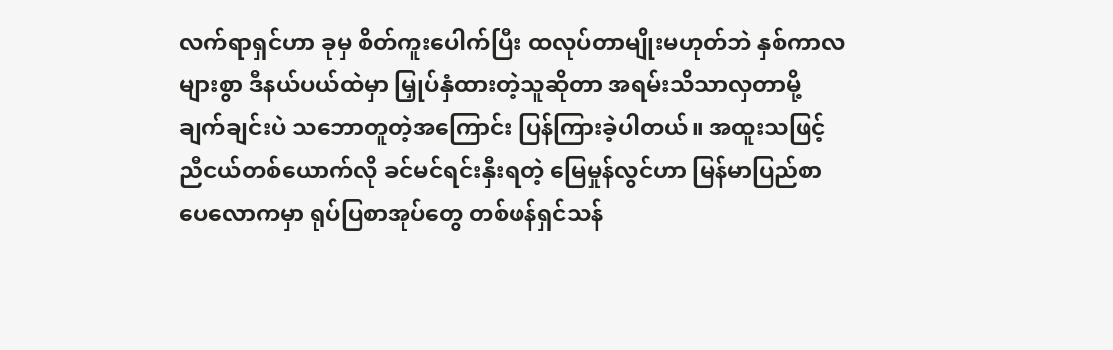လက်ရာရှင်ဟာ ခုမှ စိတ်ကူးပေါက်ပြီး ထလုပ်တာမျိုးမဟုတ်ဘဲ နှစ်ကာလများစွာ ဒီနယ်ပယ်ထဲမှာ မြှုပ်နှံထားတဲ့သူဆိုတာ အရမ်းသိသာလှတာမို့ ချက်ချင်းပဲ သဘောတူတဲ့အကြောင်း ပြန်ကြားခဲ့ပါတယ်။ အထူးသဖြင့် ညီငယ်တစ်ယောက်လို ခင်မင်ရင်းနှီးရတဲ့ မြေမှုန်လွင်ဟာ မြန်မာပြည်စာပေလောကမှာ ရုပ်ပြစာအုပ်တွေ တစ်ဖန်ရှင်သန်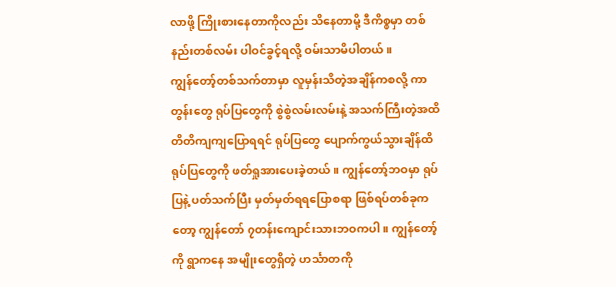လာဖို့ ကြိုးစားနေတာကိုလည်း သိနေတာမို့ ဒီကိစ္စမှာ တစ်နည်းတစ်လမ်း ပါဝင်ခွင့်ရလို့ ဝမ်းသာမိပါတယ်။
ကျွန်တော့်တစ်သက်တာမှာ လူမှန်းသိတဲ့အချိန်ကစလို့ ကာတွန်းတွေ ရုပ်ပြတွေကို စွဲစွဲလမ်းလမ်းနဲ့ အသက်ကြီးတဲ့အထိ တိတိကျကျပြောရရင် ရုပ်ပြတွေ ပျောက်ကွယ်သွားချိန်ထိ ရုပ်ပြတွေကို ဖတ်ရှုအားပေးခဲ့တယ်။ ကျွန်တော့်ဘဝမှာ ရုပ်ပြနဲ့ ပတ်သက်ပြီး မှတ်မှတ်ရရပြောစရာ ဖြစ်ရပ်တစ်ခုကတော့ ကျွန်တော် ၇တန်းကျောင်းသားဘဝကပါ။ ကျွန်တော့်ကို ရွာကနေ အမျိုးတွေရှိတဲ့ ဟင်္သာတကို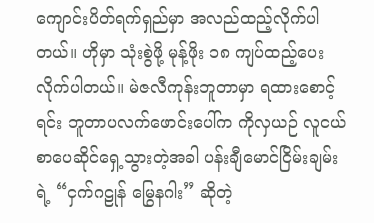ကျောင်းပိတ်ရက်ရှည်မှာ အလည်ထည့်လိုက်ပါတယ်။ ဟိုမှာ သုံးစွဲဖို့ မုန့်ဖိုး ၁၈ ကျပ်ထည့်ပေးလိုက်ပါတယ်။ မဲဇလီကုန်းဘူတာမှာ ရထားစောင့်ရင်း ဘူတာပလက်ဖောင်းပေါ်က ကိုလှယဉ် လူငယ်စာပေဆိုင်ရှေ့သွားတဲ့အခါ ပန်းချီမောင်ငြိမ်းချမ်းရဲ့ “ငှက်ဂဠုန် မြွေနဂါး” ဆိုတဲ့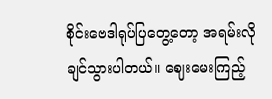စိုင်းဗေဒါရုပ်ပြတွေ့တော့ အရမ်းလိုချင်သွားပါတယ်။ ဈေးမေးကြည့်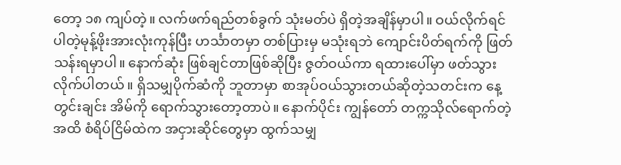တော့ ၁၈ ကျပ်တဲ့။ လက်ဖက်ရည်တစ်ခွက် သုံးမတ်ပဲ ရှိတဲ့အချိန်မှာပါ။ ဝယ်လိုက်ရင် ပါတဲ့မုန့်ဖိုးအားလုံးကုန်ပြီး ဟင်္သာတမှာ တစ်ပြားမှ မသုံးရဘဲ ကျောင်းပိတ်ရက်ကို ဖြတ်သန်းရမှာပါ။ နောက်ဆုံး ဖြစ်ချင်တာဖြစ်ဆိုပြီး ဇွတ်ဝယ်ကာ ရထားပေါ်မှာ ဖတ်သွားလိုက်ပါတယ်။ ရှိသမျှပိုက်ဆံကို ဘူတာမှာ စာအုပ်ဝယ်သွားတယ်ဆိုတဲ့သတင်းက နေ့တွင်းချင်း အိမ်ကို ရောက်သွားတော့တာပဲ။ နောက်ပိုင်း ကျွန်တော် တက္ကသိုလ်ရောက်တဲ့အထိ စံရိပ်ငြိမ်ထဲက အငှားဆိုင်တွေမှာ ထွက်သမျှ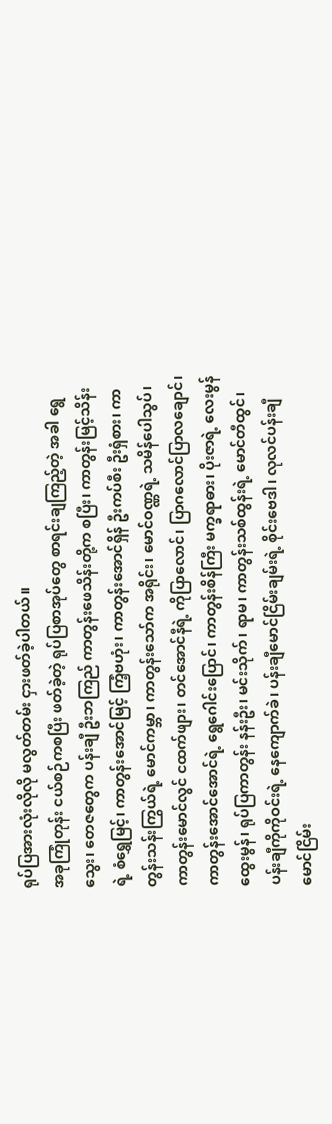ရုပ်ပြအားလုံးလိုလို မလွတ်တမ်း ငှားဖတ်ခဲ့ပါတယ်။
အခုကြုံတုန်း ငယ်စဉ်ကစပြီး ဖတ်ခဲ့တဲ့ ရုပ်ပြစာအုပ်တွေ စာရင်းချကြည့်တဲ့ အခါ ရွေသွေး၊ တေဇတွေက ပန်းချီ ဦးဘကြည် ကာတွန်းဖေသိန်းတို့က စပြီး၊ ကာတွန်းမြင့်သိန်းရဲ့ စံရွှေမြင့်၊ ကာတွန်းအောင်မြင့် ကြံ့ဗဟုံး၊ ကာတွန်းအောင်ရှိန် ဦးကပ်စီး ဦးရှံစား၊ ကာတွန်းသန်းကြွယ်ရဲ့ မောင်ကမ္ဘာ၊ ကာတွန်းသော်က အရိုင်း၊ မောင်ဝဏ္ဏရဲ့ သမိန်ပေါသွပ်၊ ကာတွန်းမောင်လွင် ငထက်ဖျား၊ တင်အောင်နီရဲ့ ကိုပြာလောင်၊ ပြာဂလောင်ပြာလချောင်၊ ကာတွန်းအောင်အောင်ရဲ့ ရွေဂေါင်းပြောင်၊ ကာတွန်းစိန်ကြီး မက္ခရာဓား၊ ပိုးဇာရဲ့ လေးမွန်ထွေးမွန်၊ ရုပ်ပြကာတွန်း နန်းဦး၊ မင်းသိုက်၊ ရာမ၊ ကာတွန်းသစ်ထွန်းရဲ့ မောင်တီထွင်၊ ပန်းချီကိုကိုဝင်းရဲ့ နေကျောက်ခဲ၊ ပန်းချီမောင်ငြိမ်းချမ်းရဲ့ စိုင်းဗေဒါ၊ လုလင်ပန်းချီမောင်ငြိမ်း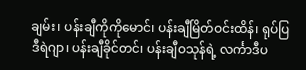ချမ်း၊ ပန်းချီကိုကိုမောင်၊ ပန်းချီမြိတ်ဝင်းထိန်၊ ရုပ်ပြဒီရဲဂျာ၊ ပန်းချီခိုင်တင်၊ ပန်းချီဝသုန်ရဲ့ လင်္ကာဒီပ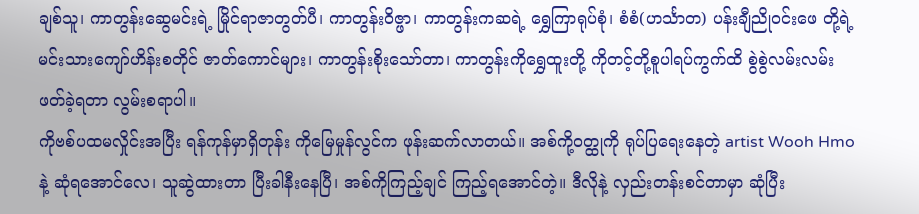ချစ်သူ၊ ကာတွန်းဆွေမင်းရဲ့ မြိုင်ရာဇာတွတ်ပီ၊ ကာတွန်းဝိဇ္ဖာ၊ ကာတွန်းကဆရဲ့ ရွှေကြာရုပ်စုံ၊ စံစံ(ဟင်္သာတ) ပန်းချီညိုဝင်းဖေ တို့ရဲ့ မင်းသားကျော်ဟိန်းစတိုင် ဇာတ်ကောင်များ၊ ကာတွန်းစိုးသော်တာ၊ ကာတွန်းကိုရွှေထူးတို့ ကိုတင့်တို့စူပါရပ်ကွက်ထိ စွဲစွဲလမ်းလမ်းဖတ်ခဲ့ရတာ လွမ်းစရာပါ။
ကိုဗစ်ပထမလှိုင်းအပြီး ရန်ကုန်မှာရှိတုန်း ကိုမြေမှုန်လွင်က ဖုန်းဆက်လာတယ်။ အစ်ကို့ဝတ္ထုကို ရုပ်ပြရေးနေတဲ့ artist Wooh Hmo နဲ့ ဆုံရအောင်လေ၊ သူဆွဲထားတာ ပြီးခါနီးနေပြီ၊ အစ်ကိုကြည့်ချင် ကြည့်ရအောင်တဲ့။ ဒီလိုနဲ့ လှည်းတန်းစင်တာမှာ ဆုံပြီး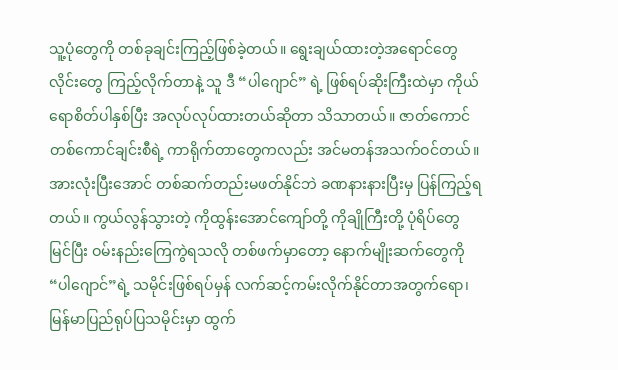သူ့ပုံတွေကို တစ်ခုချင်းကြည့်ဖြစ်ခဲ့တယ်။ ရွေးချယ်ထားတဲ့အရောင်တွေ လိုင်းတွေ ကြည့်လိုက်တာနဲ့ သူ ဒီ “ပါဂျောင်” ရဲ့ ဖြစ်ရပ်ဆိုးကြီးထဲမှာ ကိုယ်ရောစိတ်ပါနှစ်ပြီး အလုပ်လုပ်ထားတယ်ဆိုတာ သိသာတယ်။ ဇာတ်ကောင်တစ်ကောင်ချင်းစီရဲ့ ကာရိုက်တာတွေကလည်း အင်မတန်အသက်ဝင်တယ်။ အားလုံးပြီးအောင် တစ်ဆက်တည်းမဖတ်နိုင်ဘဲ ခဏနားနားပြီးမှ ပြန်ကြည့်ရတယ်။ ကွယ်လွန်သွားတဲ့ ကိုထွန်းအောင်ကျော်တို့ ကိုချိုကြီးတို့ ပုံရိပ်တွေ မြင်ပြီး ဝမ်းနည်းကြေကွဲရသလို တစ်ဖက်မှာတော့ နောက်မျိုးဆက်တွေကို “ပါဂျောင်”ရဲ့ သမိုင်းဖြစ်ရပ်မှန် လက်ဆင့်ကမ်းလိုက်နိုင်တာအတွက်ရော၊ မြန်မာပြည်ရုပ်ပြသမိုင်းမှာ ထွက်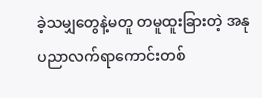ခဲ့သမျှတွေနဲ့မတူ တမူထူးခြားတဲ့ အနုပညာလက်ရာကောင်းတစ်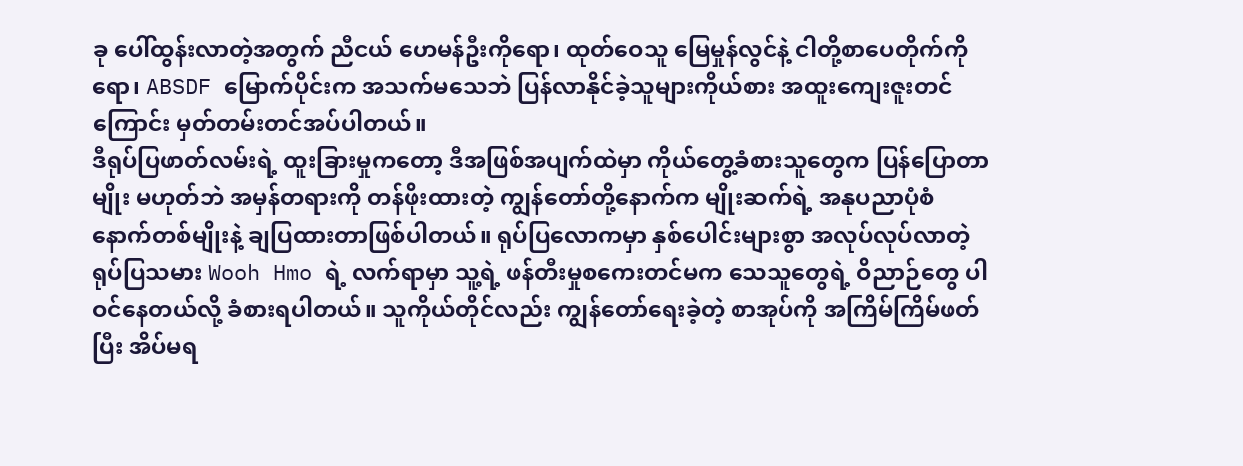ခု ပေါ်ထွန်းလာတဲ့အတွက် ညီငယ် ဟေမန်ဦးကိုရော၊ ထုတ်ဝေသူ မြေမှုန်လွင်နဲ့ ငါတို့စာပေတိုက်ကိုရော၊ ABSDF မြောက်ပိုင်းက အသက်မသေဘဲ ပြန်လာနိုင်ခဲ့သူများကိုယ်စား အထူးကျေးဇူးတင်ကြောင်း မှတ်တမ်းတင်အပ်ပါတယ်။
ဒီရုပ်ပြဖာတ်လမ်းရဲ့ ထူးခြားမှုကတော့ ဒီအဖြစ်အပျက်ထဲမှာ ကိုယ်တွေ့ခံစားသူတွေက ပြန်ပြောတာမျိုး မဟုတ်ဘဲ အမှန်တရားကို တန်ဖိုးထားတဲ့ ကျွန်တော်တို့နောက်က မျိုးဆက်ရဲ့ အနုပညာပုံစံနောက်တစ်မျိုးနဲ့ ချပြထားတာဖြစ်ပါတယ်။ ရုပ်ပြလောကမှာ နှစ်ပေါင်းများစွာ အလုပ်လုပ်လာတဲ့ ရုပ်ပြသမား Wooh Hmo ရဲ့ လက်ရာမှာ သူ့ရဲ့ ဖန်တီးမှုစကေးတင်မက သေသူတွေရဲ့ ဝိညာဉ်တွေ ပါဝင်နေတယ်လို့ ခံစားရပါတယ်။ သူကိုယ်တိုင်လည်း ကျွန်တော်ရေးခဲ့တဲ့ စာအုပ်ကို အကြိမ်ကြိမ်ဖတ်ပြီး အိပ်မရ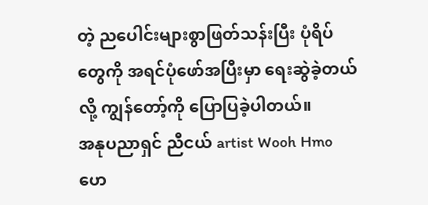တဲ့ ညပေါင်းများစွာဖြတ်သန်းပြီး ပုံရိပ်တွေကို အရင်ပုံဖော်အပြီးမှာ ရေးဆွဲခဲ့တယ်လို့ ကျွန်တော့်ကို ပြောပြခဲ့ပါတယ်။
အနုပညာရှင် ညီငယ် artist Wooh Hmo ဟေ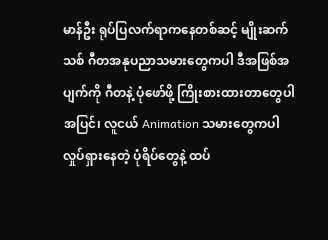မာန်ဦး ရုပ်ပြလက်ရာကနေတစ်ဆင့် မျိုးဆက်သစ် ဂီတအနုပညာသမားတွေကပါ ဒီအဖြစ်အပျက်ကို ဂီတနဲ့ ပုံဖော်ဖို့ ကြိုးစားထားတာတွေပါအပြင်၊ လူငယ် Animation သမားတွေကပါ လှုပ်ရှားနေတဲ့ ပုံရိပ်တွေနဲ့ ထပ်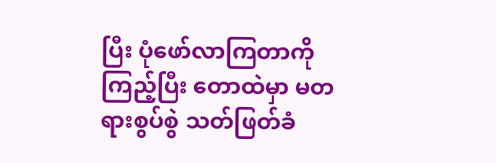ပြီး ပုံဖော်လာကြတာကို ကြည့်ပြီး တောထဲမှာ မတရားစွပ်စွဲ သတ်ဖြတ်ခံ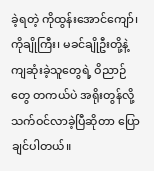ခဲ့ရတဲ့ ကိုထွန်းအောင်ကျော်၊ ကိုချိုကြီး၊ မခင်ချိုဦးတို့နဲ့ ကျဆုံးခဲ့သူတွေရဲ့ ဝိညာဉ်တွေ တကယ်ပဲ အရိုးတွန်လို့ သက်ဝင်လာခဲ့ပြီဆိုတာ ပြောချင်ပါတယ်။